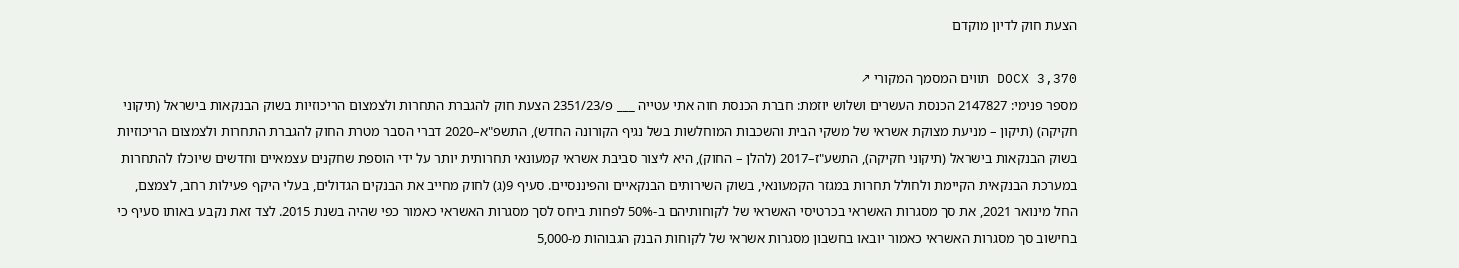הצעת חוק לדיון מוקדם

DOCX 3,370 תווים המסמך המקורי ↗
מספר פנימי: 2147827 הכנסת העשרים ושלוש יוזמת: חברת הכנסת חוה אתי עטייה ___ פ/2351/23 הצעת חוק להגברת התחרות ולצמצום הריכוזיות בשוק הבנקאות בישראל (תיקוני חקיקה) (תיקון – מניעת מצוקת אשראי של משקי הבית והשכבות המוחלשות בשל נגיף הקורונה החדש), התשפ"א–2020 דברי הסבר מטרת החוק להגברת התחרות ולצמצום הריכוזיות בשוק הבנקאות בישראל (תיקוני חקיקה), התשע"ז–2017 (להלן – החוק), היא ליצור סביבת אשראי קמעונאי תחרותית יותר על ידי הוספת שחקנים עצמאיים וחדשים שיוכלו להתחרות במערכת הבנקאית הקיימת ולחולל תחרות במגזר הקמעונאי, בשוק השירותים הבנקאיים והפיננסיים. סעיף 9(ג) לחוק מחייב את הבנקים הגדולים, בעלי היקף פעילות רחב, לצמצם, החל מינואר 2021, את סך מסגרות האשראי בכרטיסי האשראי של לקוחותיהם ב-50% לפחות ביחס לסך מסגרות האשראי כאמור כפי שהיה בשנת 2015. לצד זאת נקבע באותו סעיף כי בחישוב סך מסגרות האשראי כאמור יובאו בחשבון מסגרות אשראי של לקוחות הבנק הגבוהות מ-5,000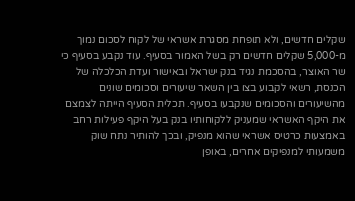שקלים חדשים, ולא תופחת מסגרת אשראי של לקוח לסכום נמוך מ-5,000 שקלים חדשים רק בשל האמור בסעיף. עוד נקבע בסעיף כי שר האוצר, בהסכמת נגיד בנק ישראל ובאישור ועדת הכלכלה של הכנסת, רשאי לקבוע בצו בין השאר שיעורים וסכומים שונים מהשיעורים והסכומים שנקבעו בסעיף. תכלית הסעיף הייתה לצמצם את היקף האשראי שמעניק ללקוחותיו בנק בעל היקף פעילות רחב באמצעות כרטיס אשראי שהוא מנפיק, ובכך להותיר נתח שוק משמעותי למנפיקים אחרים, באופן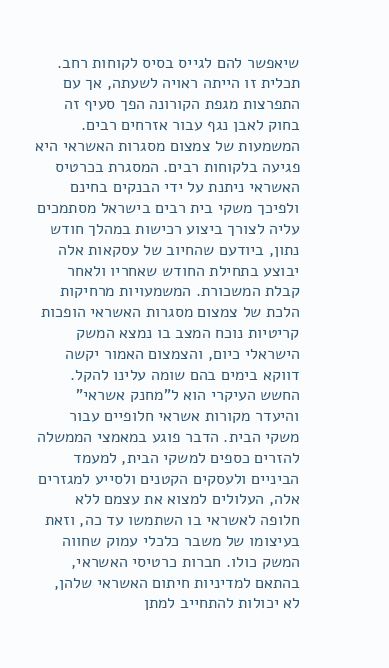שיאפשר להם לגייס בסיס לקוחות רחב. תכלית זו הייתה ראויה לשעתה, אך עם התפרצות מגפת הקורונה הפך סעיף זה בחוק לאבן נגף עבור אזרחים רבים. המשמעות של צמצום מסגרות האשראי היא פגיעה בלקוחות רבים. המסגרת בכרטיס האשראי ניתנת על ידי הבנקים בחינם ולפיכך משקי בית רבים בישראל מסתמכים עליה לצורך ביצוע רכישות במהלך חודש נתון, ביודעם שהחיוב של עסקאות אלה יבוצע בתחילת החודש שאחריו ולאחר קבלת המשכורת. המשמעויות מרחיקות הלכת של צמצום מסגרות האשראי הופכות קריטיות נוכח המצב בו נמצא המשק הישראלי כיום, והצמצום האמור יקשה דווקא בימים בהם שומה עלינו להקל. החשש העיקרי הוא ל"מחנק אשראי" והיעדר מקורות אשראי חלופיים עבור משקי הבית. הדבר פוגע במאמצי הממשלה להזרים כספים למשקי הבית, למעמד הביניים ולעסקים הקטנים ולסייע למגזרים אלה, העלולים למצוא את עצמם ללא חלופה לאשראי בו השתמשו עד כה, וזאת בעיצומו של משבר כלכלי עמוק שחווה המשק כולו. חברות כרטיסי האשראי, בהתאם למדיניות חיתום האשראי שלהן, לא יכולות להתחייב למתן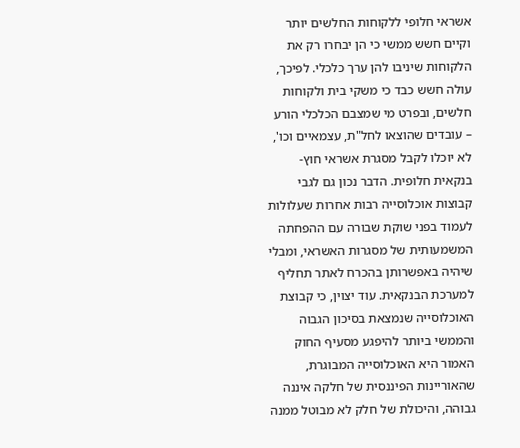אשראי חלופי ללקוחות החלשים יותר וקיים חשש ממשי כי הן יבחרו רק את הלקוחות שיניבו להן ערך כלכלי. לפיכך, עולה חשש כבד כי משקי בית ולקוחות חלשים, ובפרט מי שמצבם הכלכלי הורע – עובדים שהוצאו לחל"ת, עצמאיים וכו', לא יוכלו לקבל מסגרת אשראי חוץ-בנקאית חלופית. הדבר נכון גם לגבי קבוצות אוכלוסייה רבות אחרות שעלולות לעמוד בפני שוקת שבורה עם ההפחתה המשמעותית של מסגרות האשראי, ומבלי שיהיה באפשרותן בהכרח לאתר תחליף למערכת הבנקאית. עוד יצוין, כי קבוצת האוכלוסייה שנמצאת בסיכון הגבוה והממשי ביותר להיפגע מסעיף החוק האמור היא האוכלוסייה המבוגרת, שהאוריינות הפיננסית של חלקה איננה גבוהה, והיכולת של חלק לא מבוטל ממנה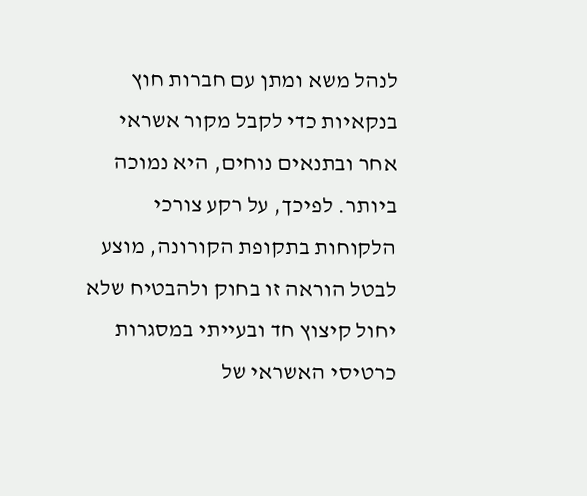לנהל משא ומתן עם חברות חוץ בנקאיות כדי לקבל מקור אשראי אחר ובתנאים נוחים, היא נמוכה ביותר. לפיכך, על רקע צורכי הלקוחות בתקופת הקורונה, מוצע לבטל הוראה זו בחוק ולהבטיח שלא יחול קיצוץ חד ובעייתי במסגרות כרטיסי האשראי של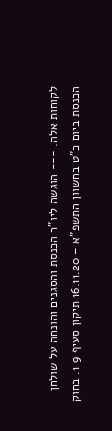לקוחות אלה. --- הוגשה ליו"ר הכנסת והסגנים והונחה על שולחן הכנסת ביום כ"ט בחשוון התשפ"א – 16.11.20 תיקון סעיף 9 1. בחוק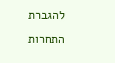להגברת התחרות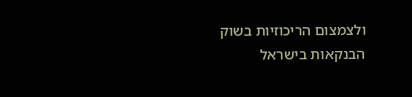ולצמצום הריכוזיות בשוק הבנקאות בישראל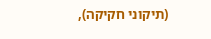(תיקוני חקיקה),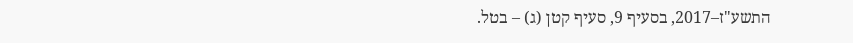התשע"ז–2017, בסעיף 9, סעיף קטן (ג) – בטל.